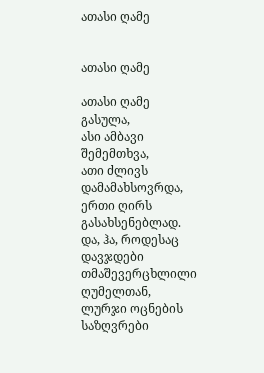ათასი ღამე


ათასი ღამე

ათასი ღამე გასულა,
ასი ამბავი შემემთხვა,
ათი ძლივს დამამახსოვრდა,
ერთი ღირს გასახსენებლად.
და, ჰა, როდესაც დავჯდები
თმაშევერცხლილი ღუმელთან,
ლურჯი ოცნების საზღვრები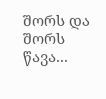შორს და შორს წავა...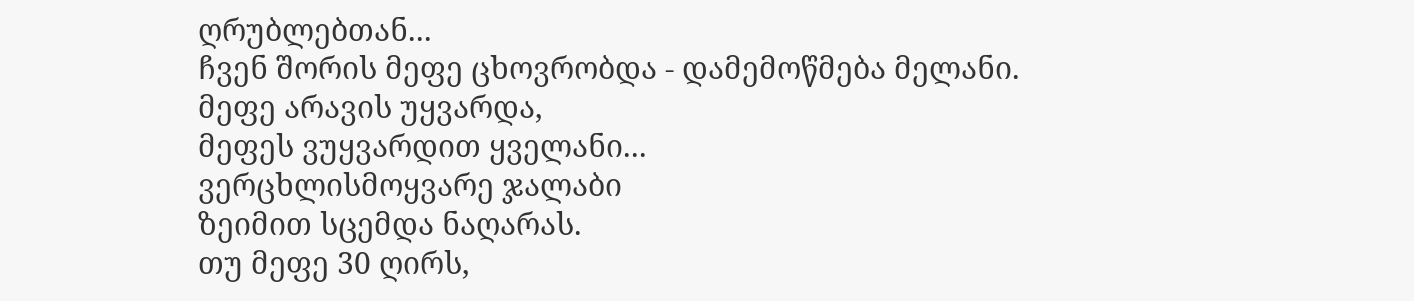ღრუბლებთან...
ჩვენ შორის მეფე ცხოვრობდა - დამემოწმება მელანი.
მეფე არავის უყვარდა,
მეფეს ვუყვარდით ყველანი...
ვერცხლისმოყვარე ჯალაბი
ზეიმით სცემდა ნაღარას.
თუ მეფე 30 ღირს,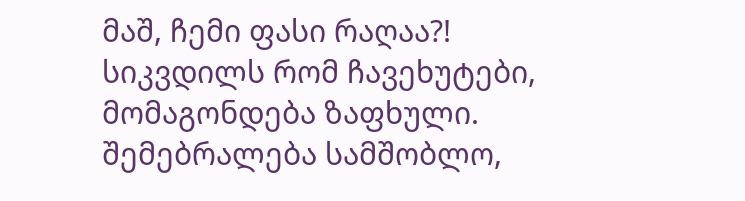მაშ, ჩემი ფასი რაღაა?!
სიკვდილს რომ ჩავეხუტები,
მომაგონდება ზაფხული.
შემებრალება სამშობლო,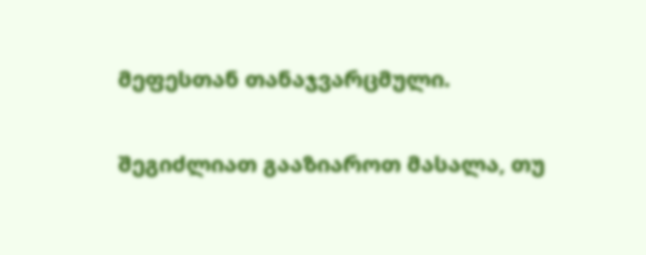მეფესთან თანაჯვარცმული.

შეგიძლიათ გააზიაროთ მასალა, თუ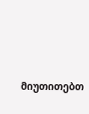მიუთითებთ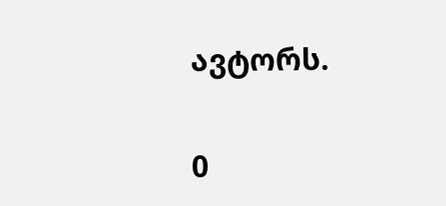ავტორს.

0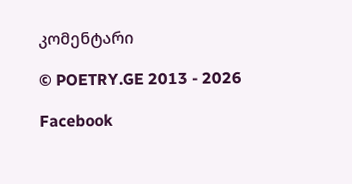კომენტარი

© POETRY.GE 2013 - 2026

Facebook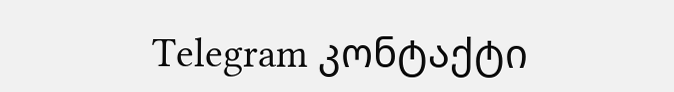Telegram კონტაქტი